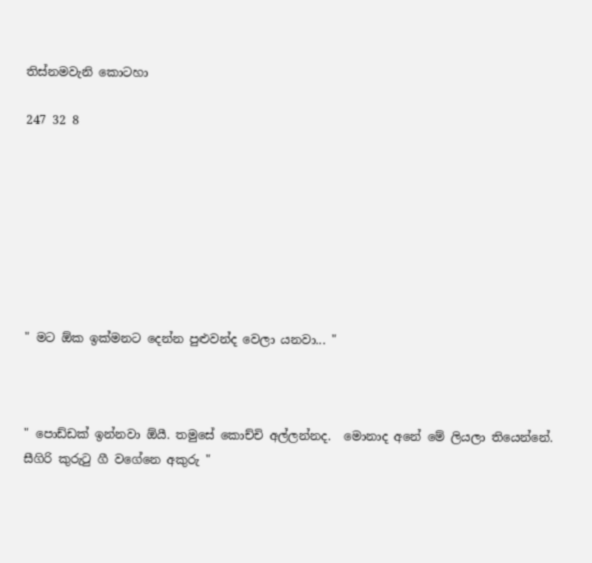තිස්‌නමවැනි කොටහා

247 32 8








" මට ඕක ඉක්මනට දෙන්න පුළුවන්ද වෙලා යනවා... "



" පොඩ්ඩක් ඉන්නවා ඕයී. තමුසේ කොච්චි අල්ලන්නද.  මොනාද අනේ මේ ලියලා තියෙන්නේ. සීගිරි කුරුටු ගී වගේනෙ අකුරු "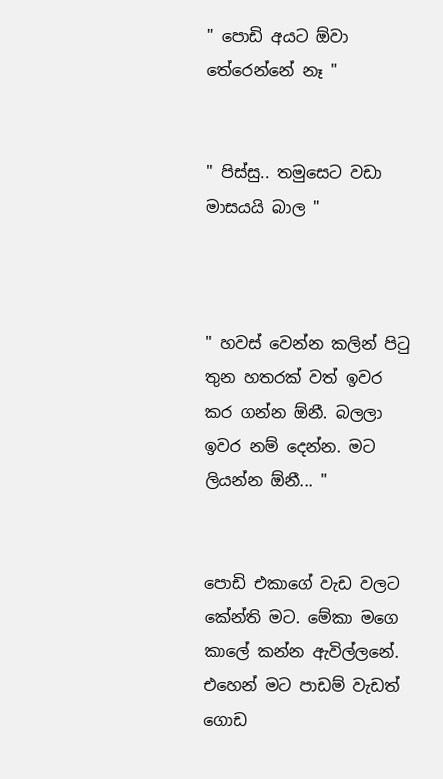" පොඩි අයට ඕවා තේරෙන්නේ නෑ "


" පිස්සු.. තමුසෙට වඩා මාසයයි බාල "



" හවස් වෙන්න කලින් පිටු තුන හතරක්‌ වත් ඉවර කර ගන්න ඕනී. බලලා ඉවර නම් දෙන්න. මට‍ ලියන්න ඕනී... "


පොඩි එකාගේ වැඩ වලට කේන්ති මට‍. මේකා මගෙ කාලේ කන්න ඇවිල්ලනේ. එහෙන් මට පාඩම් වැඩත් ගොඩ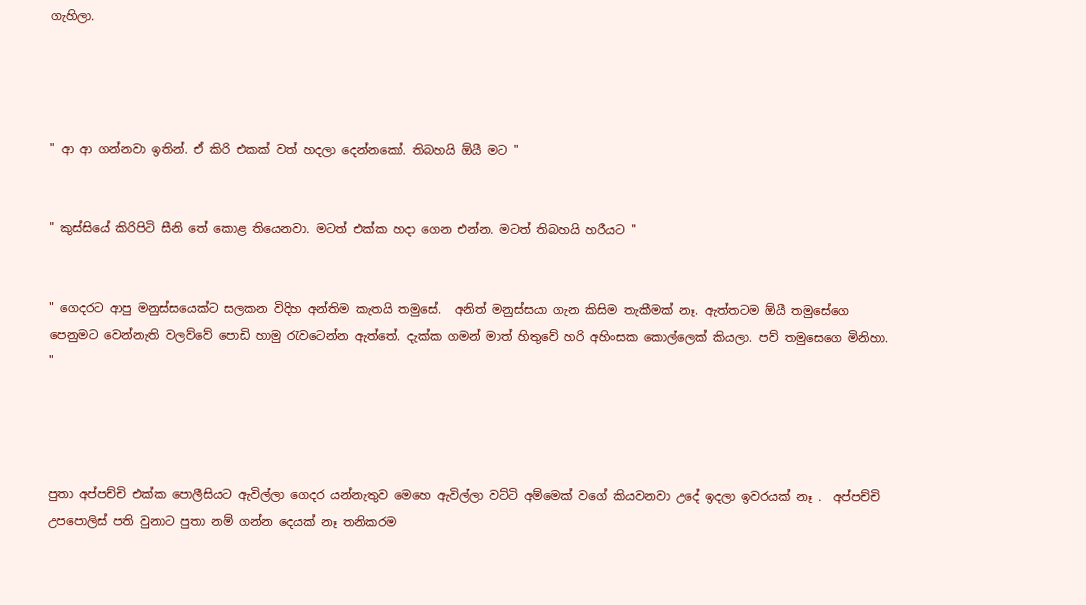ගැහිලා.




" ආ ආ ගන්නවා ඉතින්. ඒ කිරි එකක් වත් හදලා දෙන්නකෝ. තිබහයි ඕයී මට‍ "


" කුස්සියේ කිරිපිටි සීනි තේ කොළ තියෙනවා. මටත් එක්ක හදා ගෙන එන්න. මටත් තිබහයි හරීයට ''


" ගෙදරට ආපු මනුස්සයෙක්ට සලකන විදිහ අන්තිම කැතයි තමුසේ.  අනිත් මනුස්සයා ගැන කිසිම තැකීමක් නෑ. ඇත්තටම ඕයී තමුසේගෙ පෙනුමට වෙන්නැති වලව්වේ පොඩි හාමු රැවටෙන්න ඇත්තේ. දැක්ක ගමන් මාත් හිතුවේ හරි අහිංසක කොල්ලෙක් කියලා. පව් තමුසෙගෙ මිනිහා. "




පුතා අප්පච්චි එක්ක පොලීසියට ඇවිල්ලා ගෙදර යන්නැතුව මෙහෙ ඇවිල්ලා වට්ටි අම්මෙක් වගේ කියවනවා උදේ ඉදලා ඉවරයක් නෑ .  අප්පච්චි උපපොලිස් පති වුනාට පුතා නම් ගන්න දෙයක් නෑ තනිකරම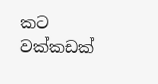කට වක්කඩක්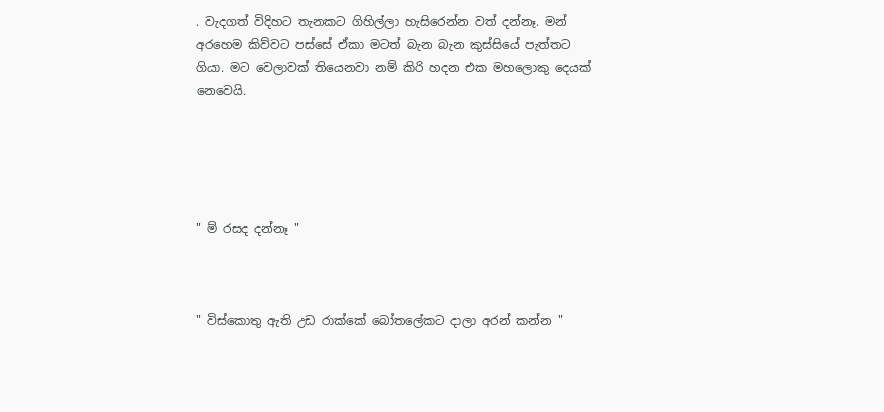. වැදගත් විදිහට තැනකට ගිහිල්ලා හැසිරෙන්න වත් දන්නෑ. මන් අරහෙම කිව්වට පස්සේ ඒකා මටත් බැන බැන කුස්සියේ පැත්තට ගියා. මට‍ වෙලාවක් තියෙනවා නම් කිරි හදන එක මහලොකු දෙයක් නෙවෙයි.





" ම් රසද දන්නෑ "



" විස්කොතු ඇති උඩ රාක්කේ බෝතලේකට දාලා අරන් කන්න "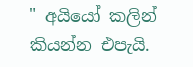" අයියෝ කලින් කියන්න එපැයි.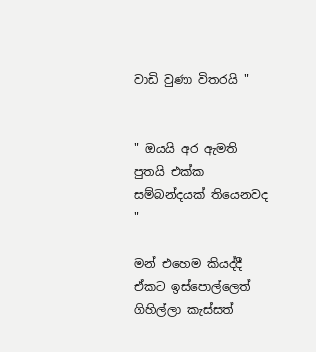වාඩි වුණා විතරයි "


" ඔයයි අර ඇමති පුතයි එක්ක සම්බන්දයක් තියෙනවද "

මන් එහෙම කියද්දී ඒකට ඉස්පොල්ලෙත් ගිහිල්ලා කැස්සත්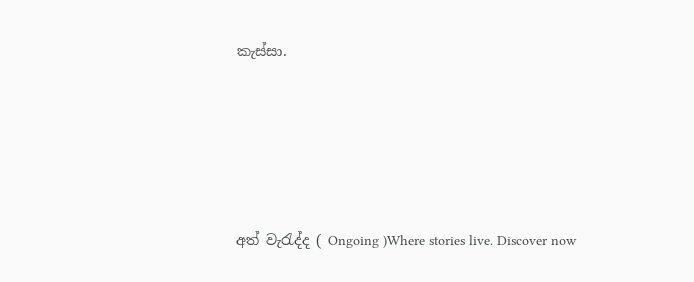කැස්සා.






අත් වැරැද්ද ( Ongoing )Where stories live. Discover now